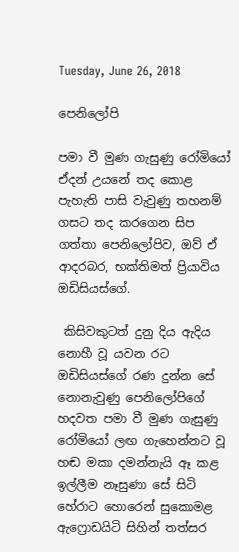Tuesday, June 26, 2018

පෙනිලෝපි

පමා වී මුණ ගැසුණු රෝමියෝ ඒදන් උයනේ තද කොළ පැහැති පාසි වැවුණු තහනම් ගසට තද කරගෙන සිප ගත්තා පෙනිලෝපිව, ඔව් ඒ ආදරබර, භක්තිමත් ප්‍රියාවිය ඔඩිසියස්ගේ.

 කිසිවකුටත් දුනු දිය ඇදිය නොහී වූ යවන රට ඔඩිසියස්ගේ රණ දුන්න සේ නොනැවුණු පෙනිලෝපිගේ හදවත පමා වී මුණ ගැසුණු රෝමියෝ ලඟ ගැහෙන්නට වූ හඬ මකා දමන්නැයි ඈ කළ ඉල්ලීම නෑසුණා සේ සිටි හේරාට හොරෙන් සුකොමළ ඇෆ්‍රොඩයිටි සිහින් තත්සර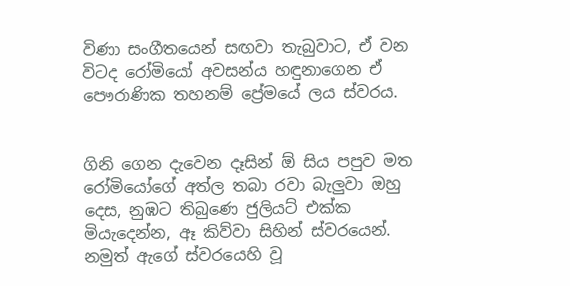විණා සංගීතයෙන් සඟවා තැබුවාට, ඒ වන විටද රෝමියෝ අවසන්ය හඳුනාගෙන ඒ පෞරාණික තහනම් ප්‍රේමයේ ලය ස්වරය.


ගිනි ගෙන දැවෙන දෑසින් ඕ සිය පපුව මත රෝමියෝගේ අත්ල තබා රවා බැලුවා ඔහු දෙස, නුඹට තිබුණෙ ජුලියට් එක්ක මියැදෙන්න, ඈ කිව්වා සිහින් ස්වරයෙන්. නමුත් ඇගේ ස්වරයෙහි වූ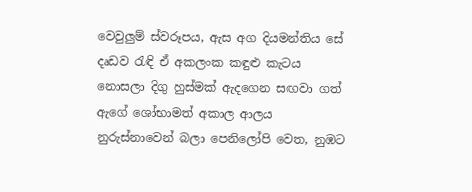වෙවුලුම් ස්වරූපය, ඇස අග දියමන්තිය සේ දෘඩව රැඳි ඒ අකලංක කඳුළු කැටය නොසලා දිගු හුස්මක් ඇදගෙන සඟවා ගත් ඇගේ ශෝභාමත් අකාල ආලය නුරුස්නාවෙන් බලා පෙනිලෝපි වෙත, නුඹට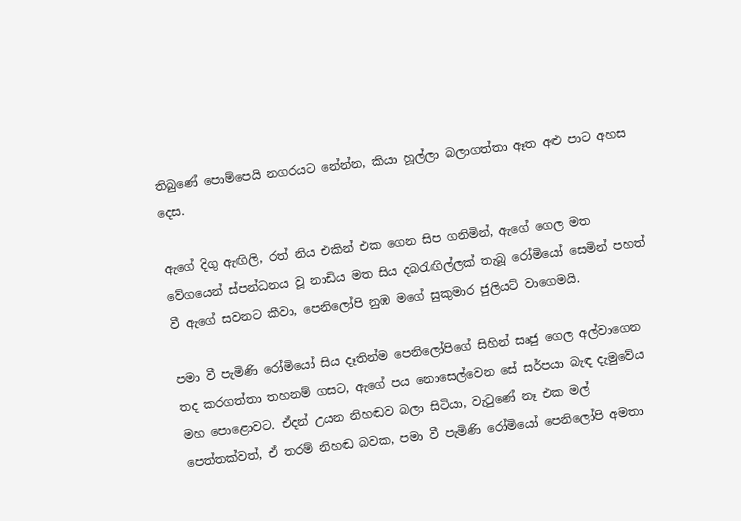තිබුණේ පොම්පෙයි නගරයට නේන්න, කියා හූල්ලා බලාගත්තා ඈත අළු පාට අහස දෙස.

ඇගේ දිගු ඇඟිලි, රත් නිය එකින් එක ගෙන සිප ගනිමින්, ඇගේ ගෙල මත වේගයෙන් ස්පන්ධනය වූ නාඩිය මත සිය දබරැඟිල්ලක් තැබූ රෝමියෝ සෙමින් පහත් වී ඇගේ සවනට කීවා, පෙනිලෝපි නුඹ මගේ සුකුමාර ජුලියට් වාගෙමයි.

පමා වී පැමිණි රෝමියෝ සිය දෑතින්ම පෙනිලෝපිගේ සිහින් සෘජු ගෙල අල්වාගෙන තද කරගත්තා තහනම් ගසට, ඇගේ පය නොසෙල්වෙන සේ සර්පයා බැඳ දැමුවේය මහ පොළොවට. ඒදන් උයන නිහඬව බලා සිටියා, වැටුණේ නෑ එක මල් පෙත්තක්වත්, ඒ තරම් නිහඬ බවක, පමා වී පැමිණි රෝමියෝ පෙනිලෝපි අමතා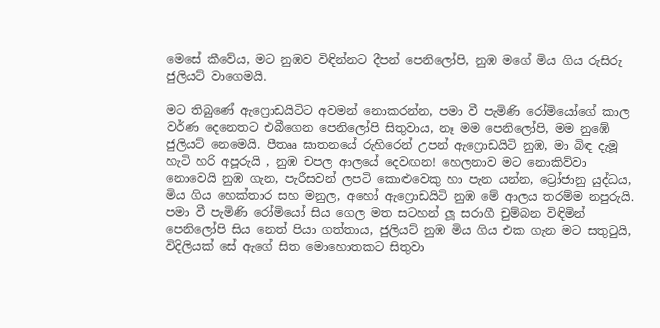මෙසේ කීවේය, මට නුඹව විඳින්නට දීපන් පෙනිලෝපි, නුඹ මගේ මිය ගිය රුසිරු ජුලියට් වාගෙමයි.

මට තිබුණේ ඇෆ්‍රොඩයිටිට අවමන් නොකරන්න, පමා වී පැමිණි රෝමියෝගේ කාල වර්ණ දෙනෙතට එබීගෙන පෙනිලෝපි සිතුවාය, නෑ මම පෙනිලෝපි, මම නුඹේ ජුලියට් නෙමෙයි. පීතෲ ඝාතනයේ රුහිරෙන් උපන් ඇෆ්‍රොඩයිටි නුඹ, මා බිඳ දැමූ හැටි හරි අපූරුයි , නුඹ චපල ආලයේ දෙවඟන! හෙලනාව මට නොකිව්වා නොවෙයි නුඹ ගැන, පැරීසවන් ලපටි කොළුවෙකු හා පැන යන්න, ට්‍රෝජානු යුද්ධය, මිය ගිය හෙක්තාර සහ මනුල, අහෝ ඇෆ්‍රොඩයිටි නුඹ මේ ආලය තරම්ම නපුරුයි. පමා වී පැමිණි රෝමියෝ සිය ගෙල මත සටහන් ලූ සරාගී චුම්බන විඳිමින් පෙනිලෝපි සිය නෙත් පියා ගත්තාය, ජුලියට් නුඹ මිය ගිය එක ගැන මට සතුටුයි, විදිලියක් සේ ඇගේ සිත මොහොතකට සිතුවා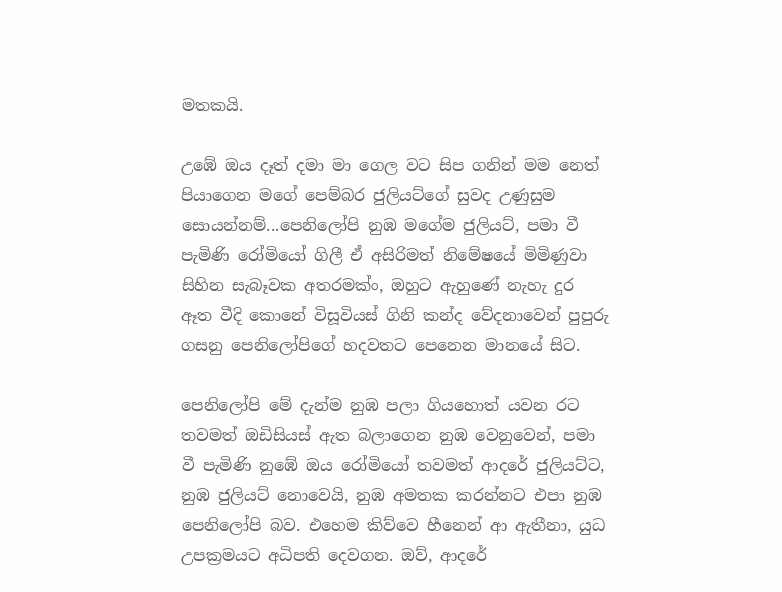මතකයි.

උඹේ ඔය දෑත් දමා මා ගෙල වට සිප ගනින් මම නෙත් පියාගෙන මගේ පෙම්බර ජුලියට්ගේ සුවද උණුසුම සොයන්නම්...පෙනිලෝපි නුඹ මගේම ජුලියට්, පමා වී පැමිණි රෝමියෝ ගිලී ඒ අසිරිමත් නිමේෂයේ මිමිණුවා සිහින සැබෑවක අතරමක්ං, ඔහුට ඇහුණේ නැහැ දුර ඈත වීදි කොනේ විසූවියස් ගිනි කන්ද වේදනාවෙන් පුපුරු ගසනු පෙනිලෝපිගේ හදවතට පෙනෙන මානයේ සිට.

පෙනිලෝපි මේ දැන්ම නුඹ පලා ගියහොත් යවන රට තවමත් ඔඩිසියස් ඇත බලාගෙන නුඹ වෙනුවෙන්, පමා වී පැමිණි නුඹේ ඔය රෝමියෝ තවමත් ආදරේ ජුලියට්ට, නුඹ ජුලියට් නොවෙයි, නුඹ අමතක කරන්නට එපා නුඹ පෙනිලෝපි බව. එහෙම කිව්වෙ හීනෙන් ආ ඇතීනා, යුධ උපක්‍රමයට අධිපති දෙවගන. ඔව්, ආදරේ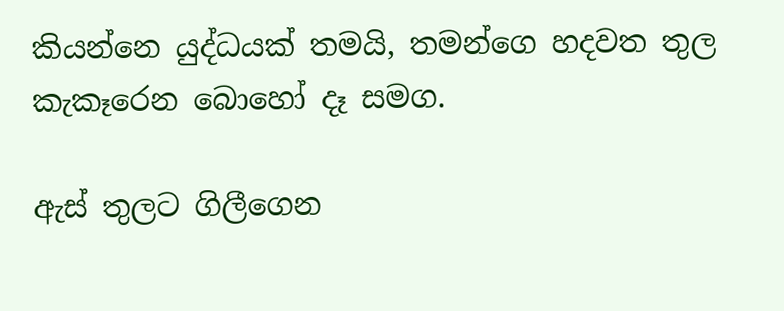කියන්නෙ යුද්ධයක් තමයි, තමන්ගෙ හදවත තුල කැකෑරෙන බොහෝ දෑ සමග.

ඇස් තුලට ගිලීගෙන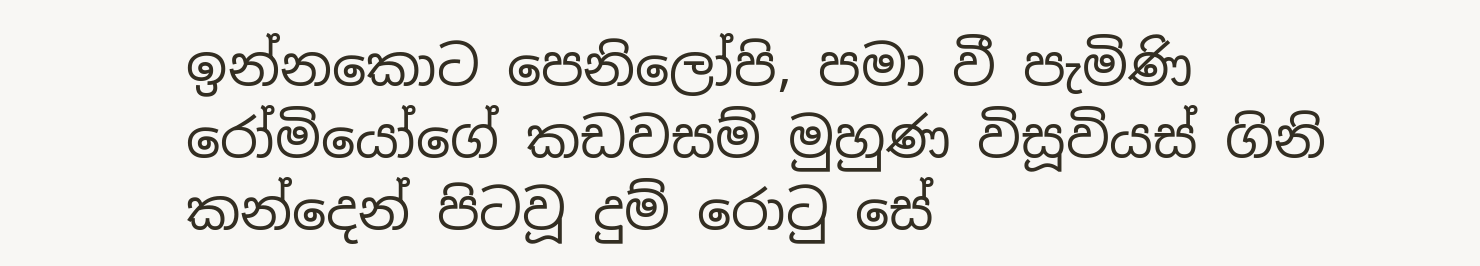ඉන්නකොට පෙනිලෝපි, පමා වී පැමිණි රෝමියෝගේ කඩවසම් මුහුණ විසූවියස් ගිනි කන්දෙන් පිටවූ දුම්‍ රොටු සේ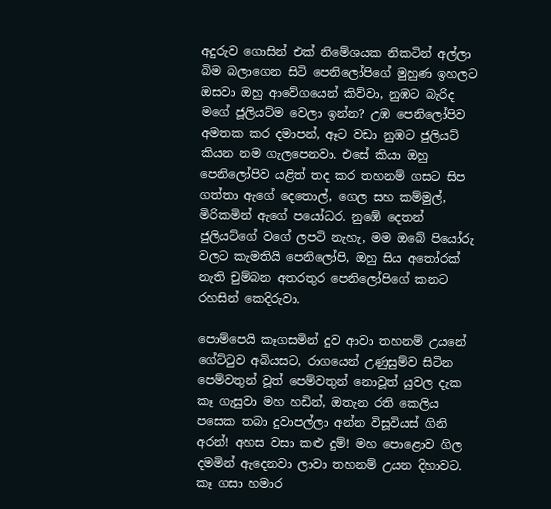අදුරුව ගොසින් එක් නිමේශයක නිකටින් අල්ලා බිම බලාගෙන සිටි පෙනිලෝපිගේ මුහුණ ඉහලට ඔසවා ඔහු ආවේගයෙන් කිව්වා, නුඹට බැරිද මගේ ජූලියට්ම වෙලා ඉන්න? උඹ පෙනිලෝපිව අමතක කර දමාපන්, ඈට වඩා නුඹට ජුලියට් කියන නම ගැලපෙනවා. එසේ කියා ඔහු පෙනිලෝපිව යළිත් තද කර තහනම් ගසට සිප ගත්තා ඇගේ දෙතොල්, ගෙල සහ කම්මුල්, මිරිකමින් ඇගේ පයෝධර. නුඹේ දෙතන් ජුලියට්ගේ වගේ ලපටි නැහැ, මම ඔබේ පියෝරු වලට කැමතියි පෙනිලෝපි, ඔහු සිය අතෝරක් නැති චුම්බන අතරතුර පෙනිලෝපිගේ කනට රහසින් කෙදිරුවා.

පොම්පෙයි කෑගසමින් දුව ආවා තහනම් උයනේ ගේට්ටුව අබියසට, රාගයෙන් උණුසුම්ව සිටින පෙම්වතුන් වූත් පෙම්වතුන් නොවූත් යුවල දැක කෑ ගැසුවා මහ හඩින්, ඔතැන රති කෙලිය පසෙක තබා දුවාපල්ලා අන්න විසූවියස් ගිනි අරන්! අහස වසා කළු දුම්! මහ පොළොව ගිල දමමින් ඇදෙනවා ලාවා තහනම් උයන දිහාවට. කෑ ගසා හමාර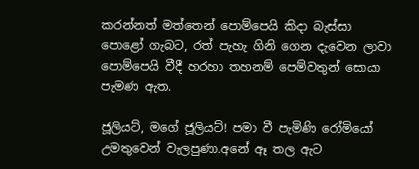කරන්නත් මත්තෙන් පොම්පෙයි කිදා බැස්සා පොළෝ ගැබට, රත් පැහැ ගිනි ගෙන දැවෙන ලාවා පොම්පෙයි වීදී හරහා තහනම් පෙම්වතුන් සොයා පැමණ ඇත.

ජූලියට්, මගේ ජූලියට්! පමා වී පැමිණි රෝමියෝ උමතුවෙන් වැලපුණා.අනේ ඈ තල ඇට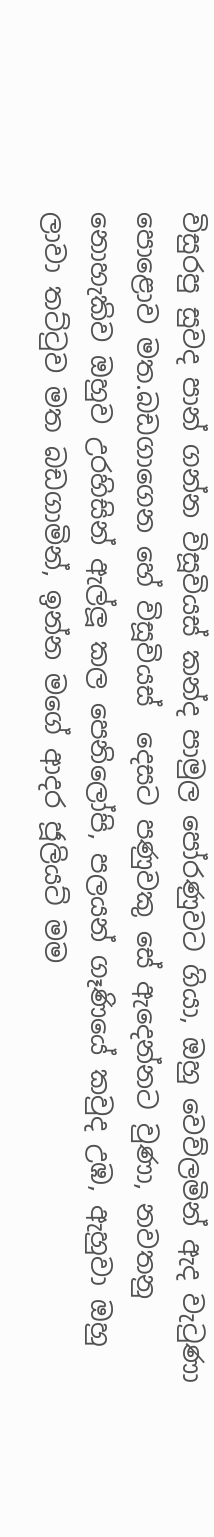විසුරපු සුවද පාන් ගන්න විසූවියස් කන්ද පාමුල පෝරණුවට ගියා, ඔහු වෙව්ලමින් ඇද වැටුණා පොළොව මත.බඩගාගෙන හේ විසූවියස්  දෙසට පණුවකු සේ ඇදෙන්නට වුණා, නවතනු නොහැකිව ඔහුව උරහිසින් ඇල්ලූ කල පෙනිලෝපි, පලයන් ගෑණියේ කවුද උඹ, ඇහුවා ඔහු ලාවා තට්ටුව මත බඩගාමින්, ඉන්න මගේ ආදර ජූලියට් මම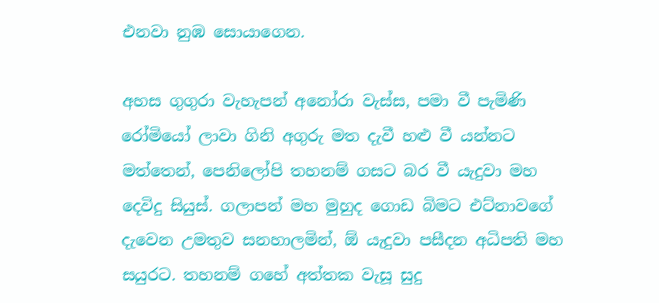එනවා නුඹ සොයාගෙන.

අහස ගුගුරා වැහැපන් අනෝරා වැස්ස, පමා වී පැමිණි රෝමියෝ ලාවා ගිනි අගුරු මත දැවී හළු වී යන්නට මත්තෙන්, පෙනිලෝපි තහනම් ගසට බර වී යැදුවා මහ දෙවිදු සියුස්. ගලාපන් මහ මුහුද ගොඩ බිමට එට්නාවගේ දැවෙන උමතුව සනහාලමින්, ඕ යැදුවා පසීදන අධිපති මහ සයුරට. තහනම් ගහේ අත්තක වැසූ සුදු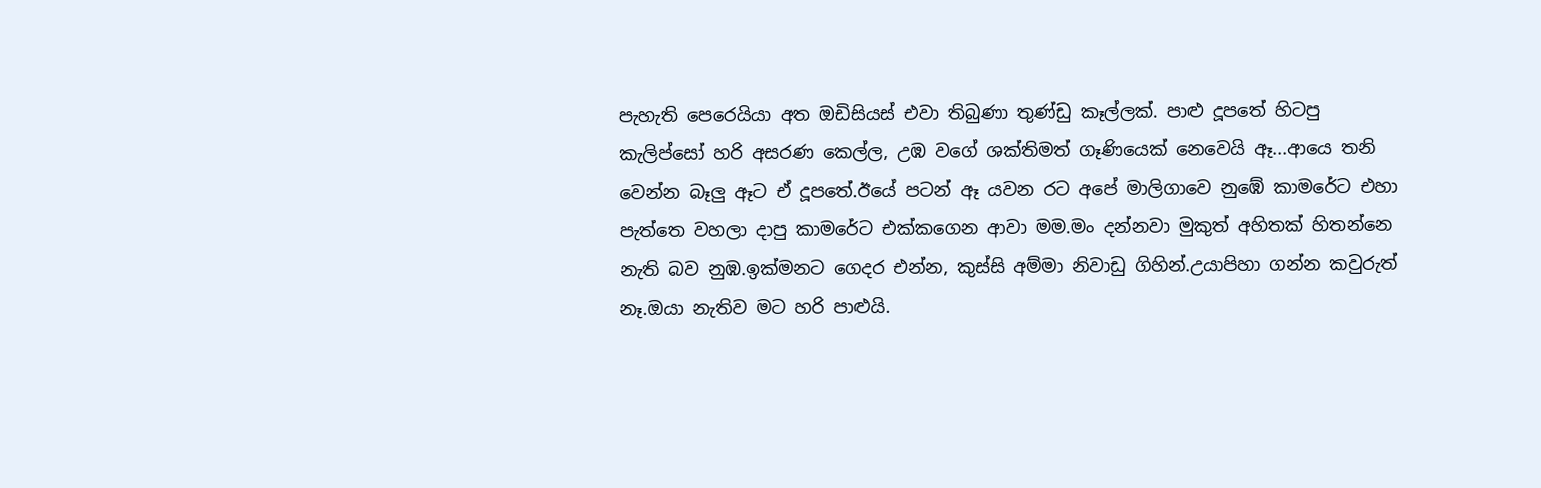පැහැති පෙරෙයියා අත ඔඩිසියස් එවා තිබුණා තුණ්ඩු කෑල්ලක්. පාළු දූපතේ හිටපු කැලිප්සෝ හරි අසරණ කෙල්ල, උඹ වගේ ශක්තිමත් ගෑණියෙක් නෙවෙයි ඈ...ආයෙ තනි වෙන්න බෑලු ඈට ඒ දූපතේ.ඊයේ පටන් ඈ යවන රට අපේ මාලිගාවෙ නුඹේ කාමරේට එහා පැත්තෙ වහලා දාපු කාමරේට එක්කගෙන ආවා මම.මං දන්නවා මුකුත් අහිතක් හිතන්නෙ නැති බව නුඹ.ඉක්මනට ගෙදර එන්න, කුස්සි අම්මා නිවාඩු ගිහින්.උයාපිහා ගන්න කවුරුත් නෑ.ඔයා නැතිව මට හරි පාළුයි.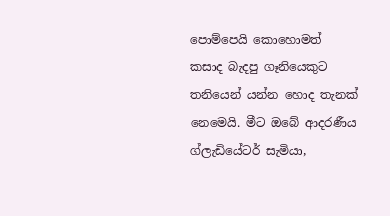පොම්පෙයි කොහොමත් කසාද බැදපු ගෑනියෙකුට තනියෙන් යන්න හොද තැනක් නෙමෙයි. මීට ඔබේ ආදරණීය ග්ලැඩියේටර් සැමියා,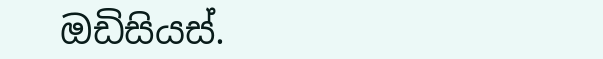ඔඩිසියස්.